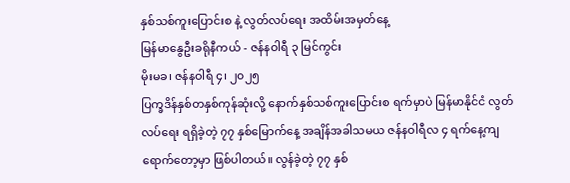နှစ်သစ်ကူးပြောင်းစ နဲ့ လွတ်လပ်ရေး အထိမ်းအမှတ်နေ့
မြန်မာနွေဦးခရိုနီကယ် - ဇန်နဝါရီ ၃ မြင်ကွင်း
မိုးမခ၊ ဇန်နဝါရီ ၄၊ ၂၀၂၅
ပြက္ခဒိန်နှစ်တနှစ်ကုန်ဆုံးလို့ နောက်နှစ်သစ်ကူးပြောင်းစ ရက်မှာပဲ မြန်မာနိုင်ငံ လွတ်လပ်ရေး ရရှိခဲ့တဲ့ ၇၇ နှစ်မြောက်နေ့ အချိန်အခါသမယ ဇန်နဝါရီလ ၄ ရက်နေ့ကျရောက်တော့မှာ ဖြစ်ပါတယ်။ လွန်ခဲ့တဲ့ ၇၇ နှစ်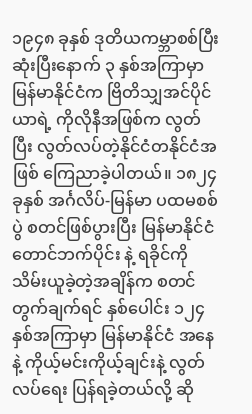၁၉၄၈ ခုနှစ် ဒုတိယကမ္ဘာစစ်ပြီးဆုံးပြီးနောက် ၃ နှစ်အကြာမှာ မြန်မာနိုင်ငံက ဗြိတိသျှအင်ပိုင်ယာရဲ့ ကိုလိုနီအဖြစ်က လွတ်ပြီး လွတ်လပ်တဲ့နိုင်ငံတနိုင်ငံအဖြစ် ကြေညာခဲ့ပါတယ်။ ၁၈၂၄ ခုနှစ် အင်္ဂလိပ်-မြန်မာ ပထမစစ်ပွဲ စတင်ဖြစ်ပွားပြီး မြန်မာနိုင်ငံ တောင်ဘက်ပိုင်း နဲ့ ရခိုင်ကို သိမ်းယူခဲ့တဲ့အချိန်က စတင်တွက်ချက်ရင် နှစ်ပေါင်း ၁၂၄ နှစ်အကြာမှာ မြန်မာနိုင်ငံ အနေနဲ့ ကိုယ့်မင်းကိုယ့်ချင်းနဲ့ လွတ်လပ်ရေး ပြန်ရခဲ့တယ်လို့ ဆို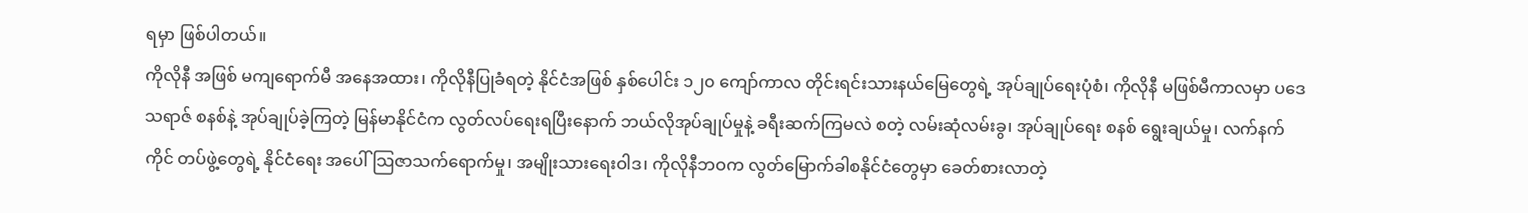ရမှာ ဖြစ်ပါတယ်။
ကိုလိုနီ အဖြစ် မကျရောက်မီ အနေအထား၊ ကိုလိုနီပြုခံရတဲ့ နိုင်ငံအဖြစ် နှစ်ပေါင်း ၁၂၀ ကျော်ကာလ တိုင်းရင်းသားနယ်မြေတွေရဲ့ အုပ်ချုပ်ရေးပုံစံ၊ ကိုလိုနီ မဖြစ်မီကာလမှာ ပဒေသရာဇ် စနစ်နဲ့ အုပ်ချုပ်ခဲ့ကြတဲ့ မြန်မာနိုင်ငံက လွတ်လပ်ရေးရပြီးနောက် ဘယ်လိုအုပ်ချုပ်မှုနဲ့ ခရီးဆက်ကြမလဲ စတဲ့ လမ်းဆုံလမ်းခွ၊ အုပ်ချုပ်ရေး စနစ် ရွေးချယ်မှု၊ လက်နက်ကိုင် တပ်ဖွဲ့တွေရဲ့ နိုင်ငံရေး အပေါ် သြဇာသက်ရောက်မှု၊ အမျိုးသားရေးဝါဒ၊ ကိုလိုနီဘဝက လွတ်မြောက်ခါစနိုင်ငံတွေမှာ ခေတ်စားလာတဲ့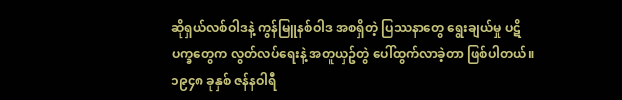ဆိုရှယ်လစ်ဝါဒနဲ့ ကွန်မြူနစ်ဝါဒ အစရှိတဲ့ ပြဿနာတွေ ရွေးချယ်မှု ပဋိပက္ခတွေက လွတ်လပ်ရေးနဲ့ အတူယှဥ်တွဲ ပေါ်ထွက်လာခဲ့တာ ဖြစ်ပါတယ်။
၁၉၄၈ ခုနှစ် ဇန်နဝါရီ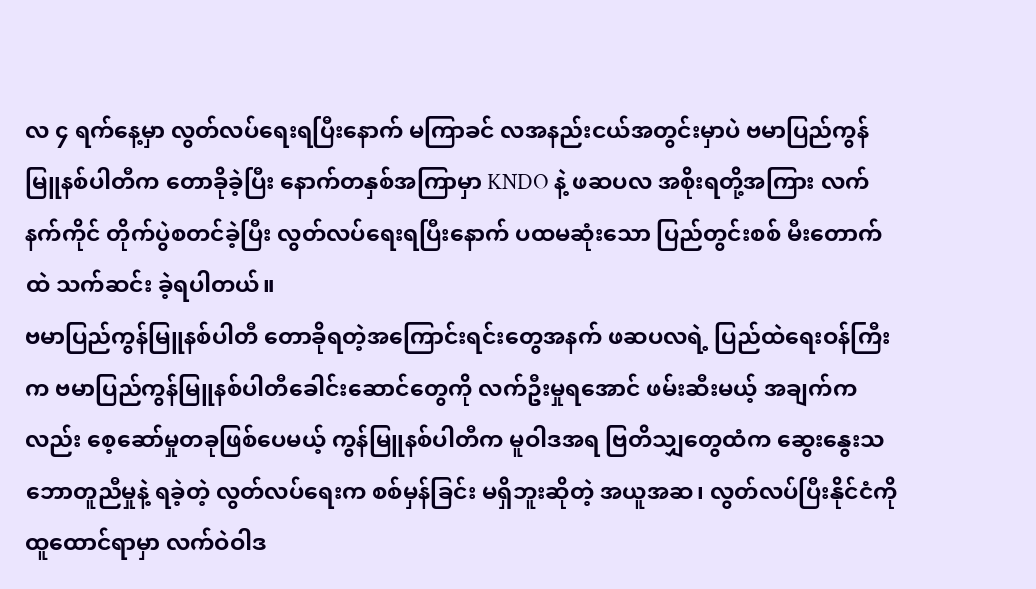လ ၄ ရက်နေ့မှာ လွတ်လပ်ရေးရပြီးနောက် မကြာခင် လအနည်းငယ်အတွင်းမှာပဲ ဗမာပြည်ကွန်မြူနစ်ပါတီက တောခိုခဲ့ပြီး နောက်တနှစ်အကြာမှာ KNDO နဲ့ ဖဆပလ အစိုးရတို့အကြား လက်နက်ကိုင် တိုက်ပွဲစတင်ခဲ့ပြီး လွတ်လပ်ရေးရပြီးနောက် ပထမဆုံးသော ပြည်တွင်းစစ် မီးတောက်ထဲ သက်ဆင်း ခဲ့ရပါတယ်။
ဗမာပြည်ကွန်မြူနစ်ပါတီ တောခိုရတဲ့အကြောင်းရင်းတွေအနက် ဖဆပလရဲ့ ပြည်ထဲရေးဝန်ကြီးက ဗမာပြည်ကွန်မြူနစ်ပါတီခေါင်းဆောင်တွေကို လက်ဦးမှုရအောင် ဖမ်းဆီးမယ့် အချက်ကလည်း စေ့ဆော်မှုတခုဖြစ်ပေမယ့် ကွန်မြူနစ်ပါတီက မူဝါဒအရ ဗြတိသျှတွေထံက ဆွေးနွေးသဘောတူညီမှုနဲ့ ရခဲ့တဲ့ လွတ်လပ်ရေးက စစ်မှန်ခြင်း မရှိဘူးဆိုတဲ့ အယူအဆ၊ လွတ်လပ်ပြီးနိုင်ငံကို ထူထောင်ရာမှာ လက်ဝဲဝါဒ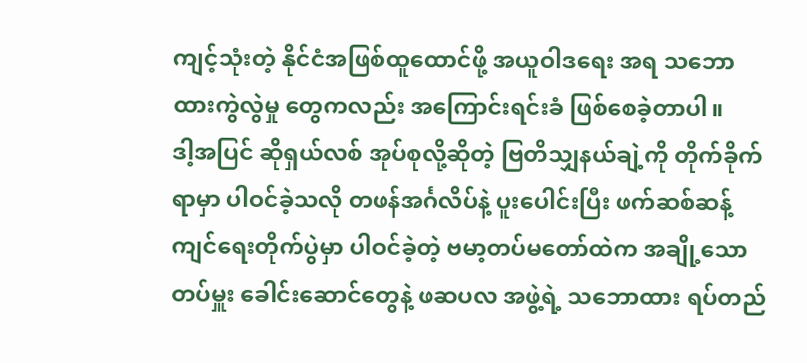ကျင့်သုံးတဲ့ နိုင်ငံအဖြစ်ထူထောင်ဖို့ အယူဝါဒရေး အရ သဘောထားကွဲလွဲမှု တွေကလည်း အကြောင်းရင်းခံ ဖြစ်စေခဲ့တာပါ။
ဒါ့အပြင် ဆိုရှယ်လစ် အုပ်စုလို့ဆိုတဲ့ ဗြတိသျှနယ်ချဲ့ကို တိုက်ခိုက်ရာမှာ ပါဝင်ခဲ့သလို တဖန်အင်္ဂလိပ်နဲ့ ပူးပေါင်းပြီး ဖက်ဆစ်ဆန့်ကျင်ရေးတိုက်ပွဲမှာ ပါဝင်ခဲ့တဲ့ ဗမာ့တပ်မတော်ထဲက အချို့သော တပ်မှူး ခေါင်းဆောင်တွေနဲ့ ဖဆပလ အဖွဲ့ရဲ့ သဘောထား ရပ်တည်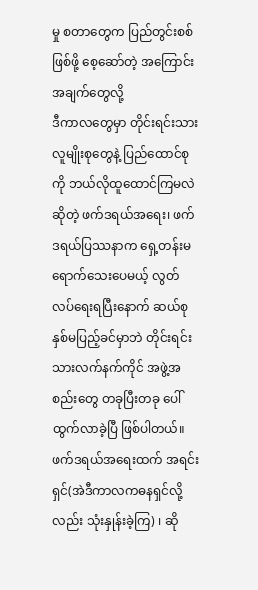မှု စတာတွေက ပြည်တွင်းစစ်ဖြစ်ဖို့ စေ့ဆော်တဲ့ အကြောင်းအချက်တွေလို့
ဒီကာလတွေမှာ တိုင်းရင်းသား လူမျိုးစုတွေနဲ့ ပြည်ထောင်စု ကို ဘယ်လိုထူထောင်ကြမလဲဆိုတဲ့ ဖက်ဒရယ်အရေး၊ ဖက်ဒရယ်ပြဿနာက ရှေ့တန်းမရောက်သေးပေမယ့် လွတ်လပ်ရေးရပြီးနောက် ဆယ်စုနှစ်မပြည့်ခင်မှာဘဲ တိုင်းရင်းသားလက်နက်ကိုင် အဖွဲ့အစည်းတွေ တခုပြီးတခု ပေါ်ထွက်လာခဲ့ပြီ ဖြစ်ပါတယ်။ ဖက်ဒရယ်အရေးထက် အရင်းရှင်(အဲဒီကာလကဓနရှင်လို့လည်း သုံးနှုန်းခဲ့ကြ) ၊ ဆို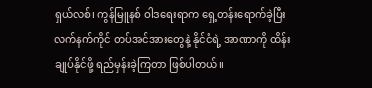ရှယ်လစ်၊ ကွန်မြူနစ် ဝါဒရေးရာက ရှေ့တန်းရောက်ခဲ့ပြီး လက်နက်ကိုင် တပ်အင်အားတွေနဲ့ နိုင်ငံရဲ့ အာဏာကို ထိန်းချုပ်နိုင်ဖို့ ရည်မှန်းခဲ့ကြတာ ဖြစ်ပါတယ်။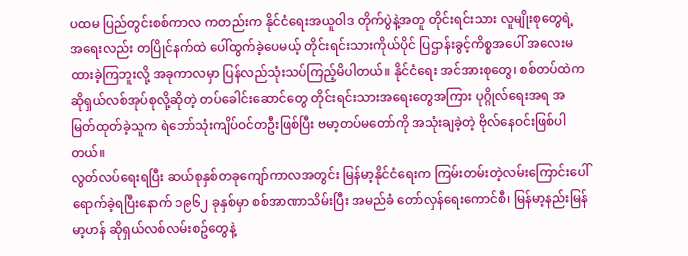ပထမ ပြည်တွင်းစစ်ကာလ ကတည်းက နိုင်ငံရေးအယူဝါဒ တိုက်ပွဲနဲ့အတူ တိုင်းရင်းသား လူမျိုးစုတွေရဲ့ အရေးလည်း တပြိုင်နက်ထဲ ပေါ်ထွက်ခဲ့ပေမယ့် တိုင်းရင်းသားကိုယ်ပိုင် ပြဌာန်းခွင့်ကိစ္စအပေါ် အလေးမထားခဲ့ကြဘူးလို့ အခုကာလမှာ ပြန်လည်သုံးသပ်ကြည့်မိပါတယ်။ နိုင်ငံရေး အင်အားစုတွေ၊ စစ်တပ်ထဲက ဆိုရှယ်လစ်အုပ်စုလို့ဆိုတဲ့ တပ်ခေါင်းဆောင်တွေ တိုင်းရင်းသားအရေးတွေအကြား ပုဂ္ဂိုလ်ရေးအရ အမြတ်ထုတ်ခဲ့သူက ရဲဘော်သုံးကျိပ်ဝင်တဦးဖြစ်ပြီး ဗမာ့တပ်မတော်ကို အသုံးချခဲ့တဲ့ ဗိုလ်နေဝင်းဖြစ်ပါတယ်။
လွတ်လပ်ရေးရပြီး ဆယ်စုနှစ်တခုကျော်ကာလအတွင်း မြန်မာ့နိုင်ငံရေးက ကြမ်းတမ်းတဲ့လမ်းကြောင်းပေါ် ရောက်ခဲ့ရပြီးနောက် ၁၉၆၂ ခုနှစ်မှာ စစ်အာဏာသိမ်းပြီး အမည်ခံ တော်လှန်ရေးကောင်စီ၊ မြန်မာ့နည်းမြန်မာ့ဟန် ဆိုရှယ်လစ်လမ်းစဥ်တွေနဲ့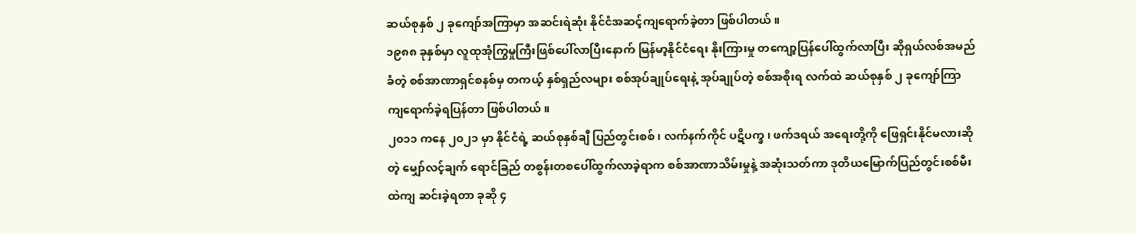ဆယ်စုနှစ် ၂ ခုကျော်အကြာမှာ အဆင်းရဲဆုံး နိုင်ငံအဆင့်ကျရောက်ခဲ့တာ ဖြစ်ပါတယ်။
၁၉၈၈ ခုနှစ်မှာ လူထုအုံကြွမှုကြီးဖြစ်ပေါ်လာပြီးနောက် မြန်မာ့နိုင်ငံရေး နိုးကြားမှု တကျော့ပြန်ပေါ်ထွက်လာပြီး ဆိုရှယ်လစ်အမည်ခံတဲ့ စစ်အာဏာရှင်စနစ်မှ တကယ့် နှစ်ရှည်လများ စစ်အုပ်ချုပ်ရေးနဲ့ အုပ်ချုပ်တဲ့ စစ်အစိုးရ လက်ထဲ ဆယ်စုနှစ် ၂ ခုကျော်ကြာ ကျရောက်ခဲ့ရပြန်တာ ဖြစ်ပါတယ်။
၂၀၁၁ ကနေ ၂၀၂၁ မှာ နိုင်ငံရဲ့ ဆယ်စုနှစ်ချီ ပြည်တွင်းစစ်၊ လက်နက်ကိုင် ပဋိပက္ခ၊ ဖက်ဒရယ် အရေးတို့ကို ဖြေရှင်းနိုင်မလားဆိုတဲ့ မျှော်လင့်ချက် ရောင်ခြည် တစွန်းတစပေါ်ထွက်လာခဲ့ရာက စစ်အာဏာသိမ်းမှုနဲ့ အဆုံးသတ်ကာ ဒုတိယမြောက်ပြည်တွင်းစစ်မီးထဲကျ ဆင်းခဲ့ရတာ ခုဆို ၄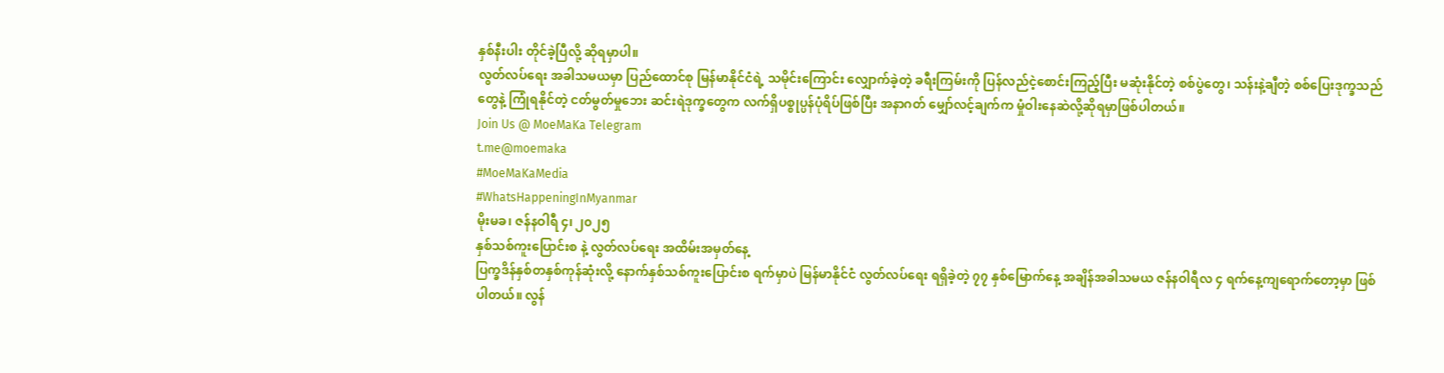နှစ်နီးပါး တိုင်ခဲ့ပြီလို့ ဆိုရမှာပါ။
လွတ်လပ်ရေး အခါသမယမှာ ပြည်ထောင်စု မြန်မာနိုင်ငံရဲ့ သမိုင်းကြောင်း လျှောက်ခဲ့တဲ့ ခရီးကြမ်းကို ပြန်လည်ငဲ့စောင်းကြည့်ပြီး မဆုံးနိုင်တဲ့ စစ်ပွဲတွေ၊ သန်းနဲ့ချီတဲ့ စစ်ပြေးဒုက္ခသည်တွေနဲ့ ကြုံရနိုင်တဲ့ ငတ်မွတ်မှုဘေး ဆင်းရဲဒုက္ခတွေက လက်ရှိပစ္စုပ္ပန်ပုံရိပ်ဖြစ်ပြီး အနာဂတ် မျှော်လင့်ချက်က မှုံဝါးနေဆဲလို့ဆိုရမှာဖြစ်ပါတယ်။
Join Us @ MoeMaKa Telegram
t.me@moemaka
#MoeMaKaMedia
#WhatsHappeningInMyanmar
မိုးမခ၊ ဇန်နဝါရီ ၄၊ ၂၀၂၅
နှစ်သစ်ကူးပြောင်းစ နဲ့ လွတ်လပ်ရေး အထိမ်းအမှတ်နေ့
ပြက္ခဒိန်နှစ်တနှစ်ကုန်ဆုံးလို့ နောက်နှစ်သစ်ကူးပြောင်းစ ရက်မှာပဲ မြန်မာနိုင်ငံ လွတ်လပ်ရေး ရရှိခဲ့တဲ့ ၇၇ နှစ်မြောက်နေ့ အချိန်အခါသမယ ဇန်နဝါရီလ ၄ ရက်နေ့ကျရောက်တော့မှာ ဖြစ်ပါတယ်။ လွန်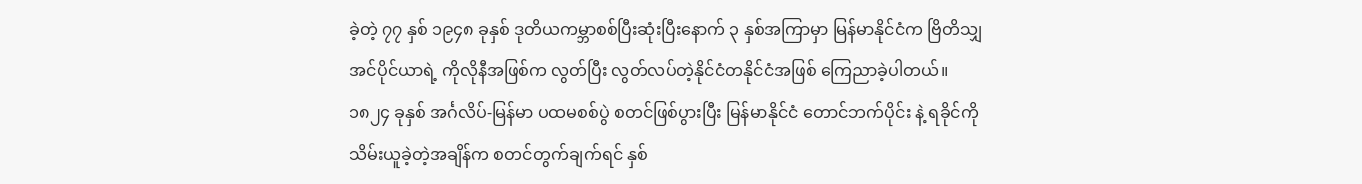ခဲ့တဲ့ ၇၇ နှစ် ၁၉၄၈ ခုနှစ် ဒုတိယကမ္ဘာစစ်ပြီးဆုံးပြီးနောက် ၃ နှစ်အကြာမှာ မြန်မာနိုင်ငံက ဗြိတိသျှအင်ပိုင်ယာရဲ့ ကိုလိုနီအဖြစ်က လွတ်ပြီး လွတ်လပ်တဲ့နိုင်ငံတနိုင်ငံအဖြစ် ကြေညာခဲ့ပါတယ်။ ၁၈၂၄ ခုနှစ် အင်္ဂလိပ်-မြန်မာ ပထမစစ်ပွဲ စတင်ဖြစ်ပွားပြီး မြန်မာနိုင်ငံ တောင်ဘက်ပိုင်း နဲ့ ရခိုင်ကို သိမ်းယူခဲ့တဲ့အချိန်က စတင်တွက်ချက်ရင် နှစ်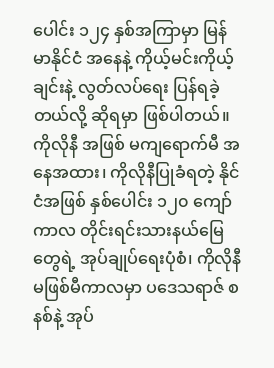ပေါင်း ၁၂၄ နှစ်အကြာမှာ မြန်မာနိုင်ငံ အနေနဲ့ ကိုယ့်မင်းကိုယ့်ချင်းနဲ့ လွတ်လပ်ရေး ပြန်ရခဲ့တယ်လို့ ဆိုရမှာ ဖြစ်ပါတယ်။
ကိုလိုနီ အဖြစ် မကျရောက်မီ အနေအထား၊ ကိုလိုနီပြုခံရတဲ့ နိုင်ငံအဖြစ် နှစ်ပေါင်း ၁၂၀ ကျော်ကာလ တိုင်းရင်းသားနယ်မြေတွေရဲ့ အုပ်ချုပ်ရေးပုံစံ၊ ကိုလိုနီ မဖြစ်မီကာလမှာ ပဒေသရာဇ် စနစ်နဲ့ အုပ်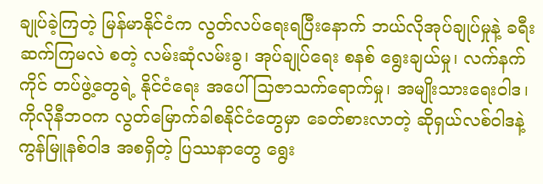ချုပ်ခဲ့ကြတဲ့ မြန်မာနိုင်ငံက လွတ်လပ်ရေးရပြီးနောက် ဘယ်လိုအုပ်ချုပ်မှုနဲ့ ခရီးဆက်ကြမလဲ စတဲ့ လမ်းဆုံလမ်းခွ၊ အုပ်ချုပ်ရေး စနစ် ရွေးချယ်မှု၊ လက်နက်ကိုင် တပ်ဖွဲ့တွေရဲ့ နိုင်ငံရေး အပေါ် သြဇာသက်ရောက်မှု၊ အမျိုးသားရေးဝါဒ၊ ကိုလိုနီဘဝက လွတ်မြောက်ခါစနိုင်ငံတွေမှာ ခေတ်စားလာတဲ့ ဆိုရှယ်လစ်ဝါဒနဲ့ ကွန်မြူနစ်ဝါဒ အစရှိတဲ့ ပြဿနာတွေ ရွေး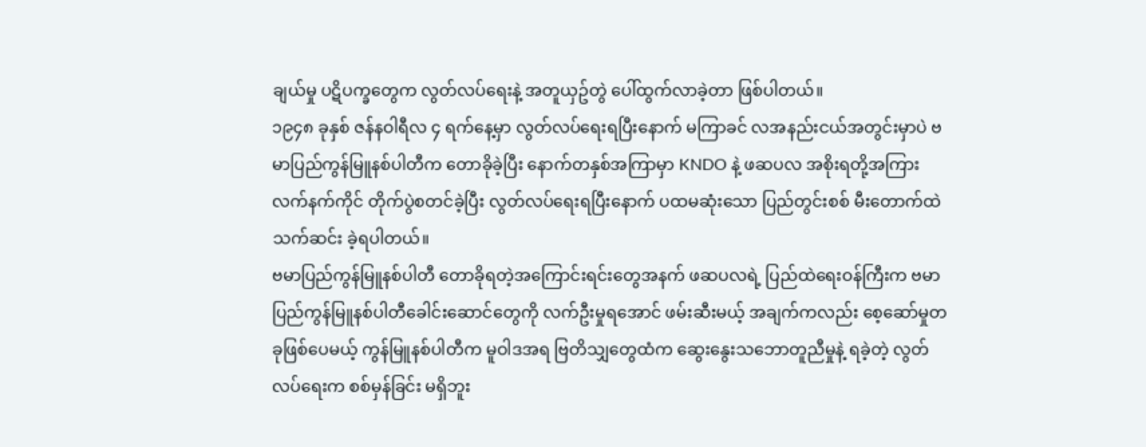ချယ်မှု ပဋိပက္ခတွေက လွတ်လပ်ရေးနဲ့ အတူယှဥ်တွဲ ပေါ်ထွက်လာခဲ့တာ ဖြစ်ပါတယ်။
၁၉၄၈ ခုနှစ် ဇန်နဝါရီလ ၄ ရက်နေ့မှာ လွတ်လပ်ရေးရပြီးနောက် မကြာခင် လအနည်းငယ်အတွင်းမှာပဲ ဗမာပြည်ကွန်မြူနစ်ပါတီက တောခိုခဲ့ပြီး နောက်တနှစ်အကြာမှာ KNDO နဲ့ ဖဆပလ အစိုးရတို့အကြား လက်နက်ကိုင် တိုက်ပွဲစတင်ခဲ့ပြီး လွတ်လပ်ရေးရပြီးနောက် ပထမဆုံးသော ပြည်တွင်းစစ် မီးတောက်ထဲ သက်ဆင်း ခဲ့ရပါတယ်။
ဗမာပြည်ကွန်မြူနစ်ပါတီ တောခိုရတဲ့အကြောင်းရင်းတွေအနက် ဖဆပလရဲ့ ပြည်ထဲရေးဝန်ကြီးက ဗမာပြည်ကွန်မြူနစ်ပါတီခေါင်းဆောင်တွေကို လက်ဦးမှုရအောင် ဖမ်းဆီးမယ့် အချက်ကလည်း စေ့ဆော်မှုတခုဖြစ်ပေမယ့် ကွန်မြူနစ်ပါတီက မူဝါဒအရ ဗြတိသျှတွေထံက ဆွေးနွေးသဘောတူညီမှုနဲ့ ရခဲ့တဲ့ လွတ်လပ်ရေးက စစ်မှန်ခြင်း မရှိဘူး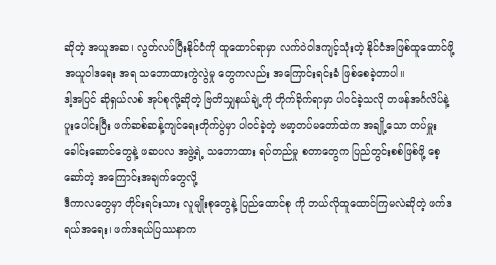ဆိုတဲ့ အယူအဆ၊ လွတ်လပ်ပြီးနိုင်ငံကို ထူထောင်ရာမှာ လက်ဝဲဝါဒကျင့်သုံးတဲ့ နိုင်ငံအဖြစ်ထူထောင်ဖို့ အယူဝါဒရေး အရ သဘောထားကွဲလွဲမှု တွေကလည်း အကြောင်းရင်းခံ ဖြစ်စေခဲ့တာပါ။
ဒါ့အပြင် ဆိုရှယ်လစ် အုပ်စုလို့ဆိုတဲ့ ဗြတိသျှနယ်ချဲ့ကို တိုက်ခိုက်ရာမှာ ပါဝင်ခဲ့သလို တဖန်အင်္ဂလိပ်နဲ့ ပူးပေါင်းပြီး ဖက်ဆစ်ဆန့်ကျင်ရေးတိုက်ပွဲမှာ ပါဝင်ခဲ့တဲ့ ဗမာ့တပ်မတော်ထဲက အချို့သော တပ်မှူး ခေါင်းဆောင်တွေနဲ့ ဖဆပလ အဖွဲ့ရဲ့ သဘောထား ရပ်တည်မှု စတာတွေက ပြည်တွင်းစစ်ဖြစ်ဖို့ စေ့ဆော်တဲ့ အကြောင်းအချက်တွေလို့
ဒီကာလတွေမှာ တိုင်းရင်းသား လူမျိုးစုတွေနဲ့ ပြည်ထောင်စု ကို ဘယ်လိုထူထောင်ကြမလဲဆိုတဲ့ ဖက်ဒရယ်အရေး၊ ဖက်ဒရယ်ပြဿနာက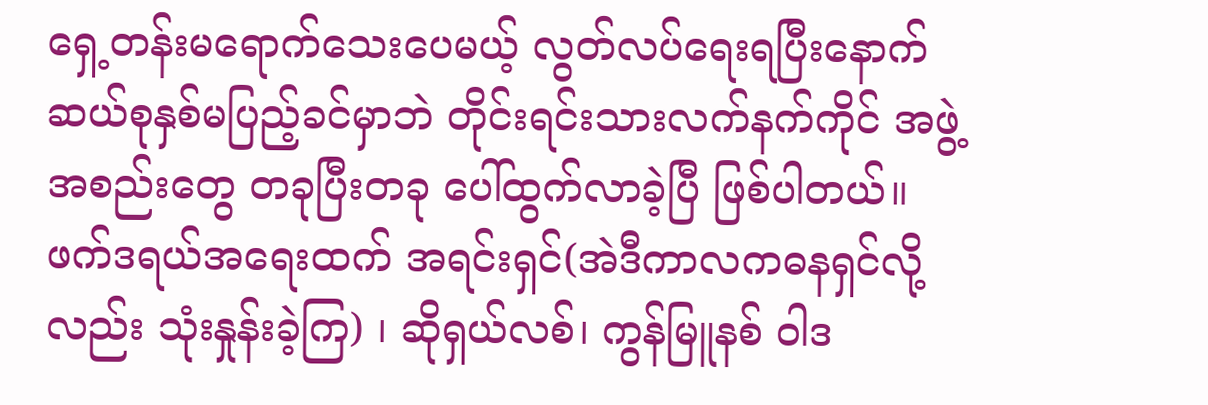ရှေ့တန်းမရောက်သေးပေမယ့် လွတ်လပ်ရေးရပြီးနောက် ဆယ်စုနှစ်မပြည့်ခင်မှာဘဲ တိုင်းရင်းသားလက်နက်ကိုင် အဖွဲ့အစည်းတွေ တခုပြီးတခု ပေါ်ထွက်လာခဲ့ပြီ ဖြစ်ပါတယ်။ ဖက်ဒရယ်အရေးထက် အရင်းရှင်(အဲဒီကာလကဓနရှင်လို့လည်း သုံးနှုန်းခဲ့ကြ) ၊ ဆိုရှယ်လစ်၊ ကွန်မြူနစ် ဝါဒ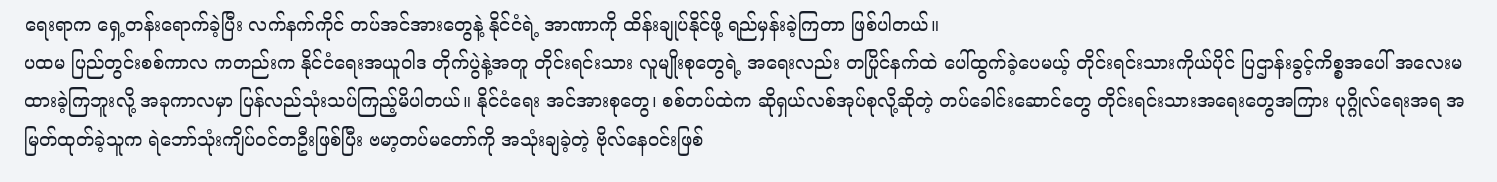ရေးရာက ရှေ့တန်းရောက်ခဲ့ပြီး လက်နက်ကိုင် တပ်အင်အားတွေနဲ့ နိုင်ငံရဲ့ အာဏာကို ထိန်းချုပ်နိုင်ဖို့ ရည်မှန်းခဲ့ကြတာ ဖြစ်ပါတယ်။
ပထမ ပြည်တွင်းစစ်ကာလ ကတည်းက နိုင်ငံရေးအယူဝါဒ တိုက်ပွဲနဲ့အတူ တိုင်းရင်းသား လူမျိုးစုတွေရဲ့ အရေးလည်း တပြိုင်နက်ထဲ ပေါ်ထွက်ခဲ့ပေမယ့် တိုင်းရင်းသားကိုယ်ပိုင် ပြဌာန်းခွင့်ကိစ္စအပေါ် အလေးမထားခဲ့ကြဘူးလို့ အခုကာလမှာ ပြန်လည်သုံးသပ်ကြည့်မိပါတယ်။ နိုင်ငံရေး အင်အားစုတွေ၊ စစ်တပ်ထဲက ဆိုရှယ်လစ်အုပ်စုလို့ဆိုတဲ့ တပ်ခေါင်းဆောင်တွေ တိုင်းရင်းသားအရေးတွေအကြား ပုဂ္ဂိုလ်ရေးအရ အမြတ်ထုတ်ခဲ့သူက ရဲဘော်သုံးကျိပ်ဝင်တဦးဖြစ်ပြီး ဗမာ့တပ်မတော်ကို အသုံးချခဲ့တဲ့ ဗိုလ်နေဝင်းဖြစ်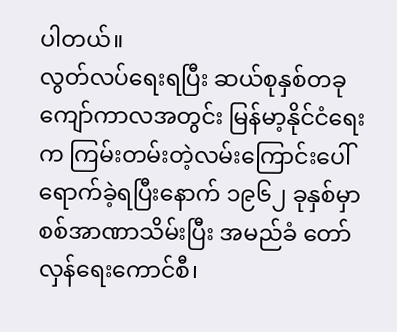ပါတယ်။
လွတ်လပ်ရေးရပြီး ဆယ်စုနှစ်တခုကျော်ကာလအတွင်း မြန်မာ့နိုင်ငံရေးက ကြမ်းတမ်းတဲ့လမ်းကြောင်းပေါ် ရောက်ခဲ့ရပြီးနောက် ၁၉၆၂ ခုနှစ်မှာ စစ်အာဏာသိမ်းပြီး အမည်ခံ တော်လှန်ရေးကောင်စီ၊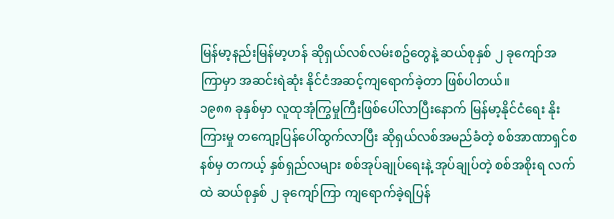မြန်မာ့နည်းမြန်မာ့ဟန် ဆိုရှယ်လစ်လမ်းစဥ်တွေနဲ့ ဆယ်စုနှစ် ၂ ခုကျော်အကြာမှာ အဆင်းရဲဆုံး နိုင်ငံအဆင့်ကျရောက်ခဲ့တာ ဖြစ်ပါတယ်။
၁၉၈၈ ခုနှစ်မှာ လူထုအုံကြွမှုကြီးဖြစ်ပေါ်လာပြီးနောက် မြန်မာ့နိုင်ငံရေး နိုးကြားမှု တကျော့ပြန်ပေါ်ထွက်လာပြီး ဆိုရှယ်လစ်အမည်ခံတဲ့ စစ်အာဏာရှင်စနစ်မှ တကယ့် နှစ်ရှည်လများ စစ်အုပ်ချုပ်ရေးနဲ့ အုပ်ချုပ်တဲ့ စစ်အစိုးရ လက်ထဲ ဆယ်စုနှစ် ၂ ခုကျော်ကြာ ကျရောက်ခဲ့ရပြန်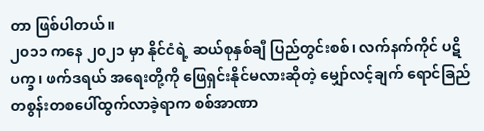တာ ဖြစ်ပါတယ်။
၂၀၁၁ ကနေ ၂၀၂၁ မှာ နိုင်ငံရဲ့ ဆယ်စုနှစ်ချီ ပြည်တွင်းစစ်၊ လက်နက်ကိုင် ပဋိပက္ခ၊ ဖက်ဒရယ် အရေးတို့ကို ဖြေရှင်းနိုင်မလားဆိုတဲ့ မျှော်လင့်ချက် ရောင်ခြည် တစွန်းတစပေါ်ထွက်လာခဲ့ရာက စစ်အာဏာ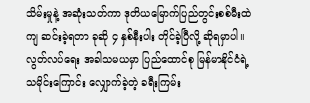သိမ်းမှုနဲ့ အဆုံးသတ်ကာ ဒုတိယမြောက်ပြည်တွင်းစစ်မီးထဲကျ ဆင်းခဲ့ရတာ ခုဆို ၄ နှစ်နီးပါး တိုင်ခဲ့ပြီလို့ ဆိုရမှာပါ။
လွတ်လပ်ရေး အခါသမယမှာ ပြည်ထောင်စု မြန်မာနိုင်ငံရဲ့ သမိုင်းကြောင်း လျှောက်ခဲ့တဲ့ ခရီးကြမ်း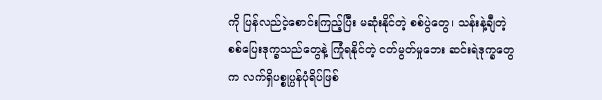ကို ပြန်လည်ငဲ့စောင်းကြည့်ပြီး မဆုံးနိုင်တဲ့ စစ်ပွဲတွေ၊ သန်းနဲ့ချီတဲ့ စစ်ပြေးဒုက္ခသည်တွေနဲ့ ကြုံရနိုင်တဲ့ ငတ်မွတ်မှုဘေး ဆင်းရဲဒုက္ခတွေက လက်ရှိပစ္စုပ္ပန်ပုံရိပ်ဖြစ်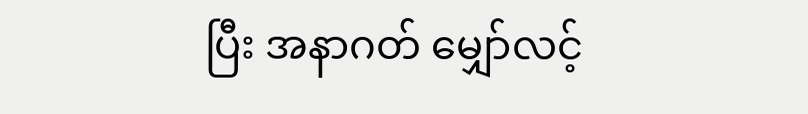ပြီး အနာဂတ် မျှော်လင့်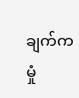ချက်က မှုံ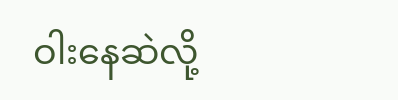ဝါးနေဆဲလို့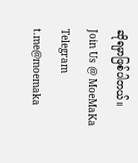ဆိုရမှာဖြစ်ပါတယ်။
Join Us @ MoeMaKa Telegram
t.me@moemaka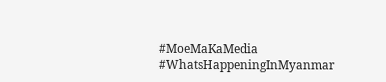#MoeMaKaMedia
#WhatsHappeningInMyanmar